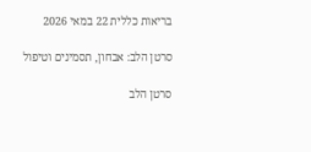בריאות כללית 22 במאי 2026

סרטן הלב: אבחון, תסמינים וטיפול

סרטן הלב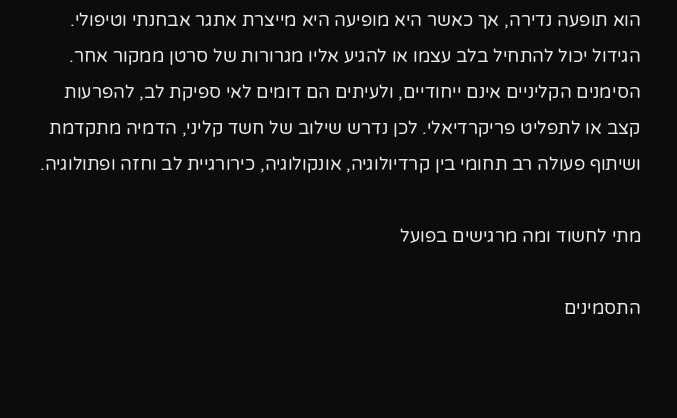הוא תופעה נדירה, אך כאשר היא מופיעה היא מייצרת אתגר אבחנתי וטיפולי. הגידול יכול להתחיל בלב עצמו או להגיע אליו מגרורות של סרטן ממקור אחר. הסימנים הקליניים אינם ייחודיים, ולעיתים הם דומים לאי ספיקת לב, להפרעות קצב או לתפליט פריקרדיאלי. לכן נדרש שילוב של חשד קליני, הדמיה מתקדמת ושיתוף פעולה רב תחומי בין קרדיולוגיה, אונקולוגיה, כירורגיית לב וחזה ופתולוגיה.

מתי לחשוד ומה מרגישים בפועל

התסמינים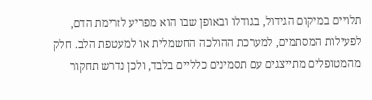תלויים במיקום הגידול, בגודלו ובאופן שבו הוא מפריע לזרימת הדם, לפעילות המסתמים, למערכת ההולכה החשמלית או למעטפת הלב. חלק מהמטופלים מתייצגים עם תסמינים כלליים בלבד, ולכן נדרש תחקור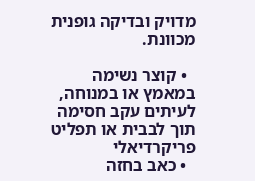מדויק ובדיקה גופנית מכוונת.

  • קוצר נשימה במאמץ או במנוחה, לעיתים עקב חסימה תוך לבבית או תפליט פריקרדיאלי
  • כאב בחזה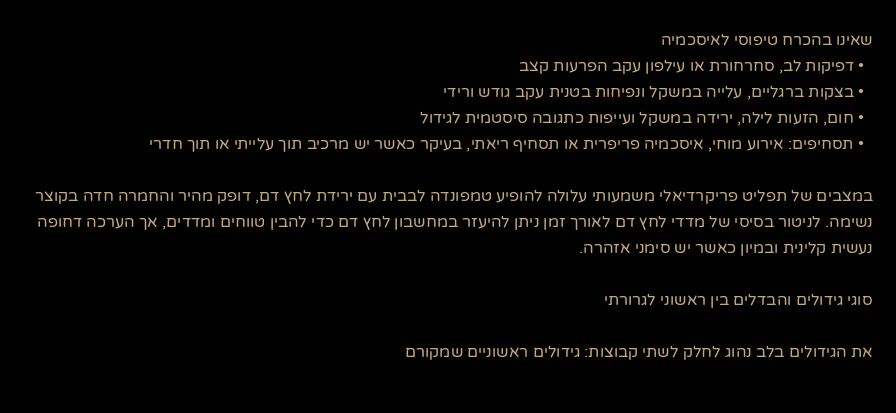שאינו בהכרח טיפוסי לאיסכמיה
  • דפיקות לב, סחרחורת או עילפון עקב הפרעות קצב
  • בצקות ברגליים, עלייה במשקל ונפיחות בטנית עקב גודש ורידי
  • חום, הזעות לילה, ירידה במשקל ועייפות כתגובה סיסטמית לגידול
  • תסחיפים: אירוע מוחי, איסכמיה פריפרית או תסחיף ריאתי, בעיקר כאשר יש מרכיב תוך עלייתי או תוך חדרי

במצבים של תפליט פריקרדיאלי משמעותי עלולה להופיע טמפונדה לבבית עם ירידת לחץ דם, דופק מהיר והחמרה חדה בקוצר נשימה. לניטור בסיסי של מדדי לחץ דם לאורך זמן ניתן להיעזר במחשבון לחץ דם כדי להבין טווחים ומדדים, אך הערכה דחופה נעשית קלינית ובמיון כאשר יש סימני אזהרה.

סוגי גידולים והבדלים בין ראשוני לגרורתי

את הגידולים בלב נהוג לחלק לשתי קבוצות: גידולים ראשוניים שמקורם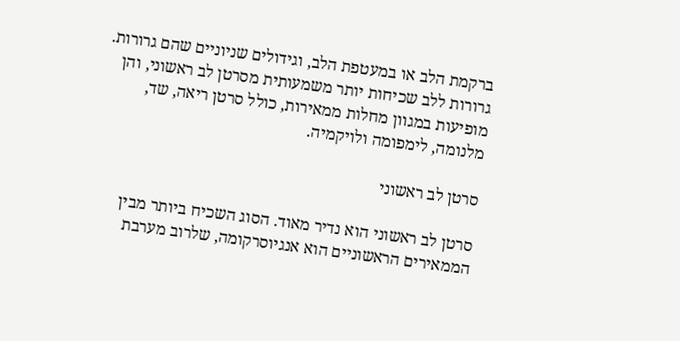ברקמת הלב או במעטפת הלב, וגידולים שניוניים שהם גרורות. גרורות ללב שכיחות יותר משמעותית מסרטן לב ראשוני, והן מופיעות במגוון מחלות ממאירות, כולל סרטן ריאה, שד, מלנומה, לימפומה ולויקמיה.

סרטן לב ראשוני

סרטן לב ראשוני הוא נדיר מאוד. הסוג השכיח ביותר מבין הממאירים הראשוניים הוא אנגיוסרקומה, שלרוב מערבת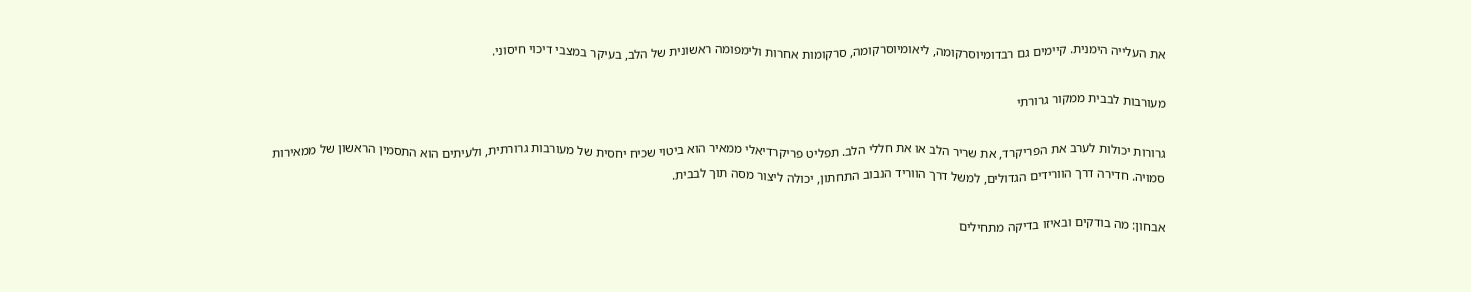את העלייה הימנית. קיימים גם רבדומיוסרקומה, ליאומיוסרקומה, סרקומות אחרות ולימפומה ראשונית של הלב, בעיקר במצבי דיכוי חיסוני.

מעורבות לבבית ממקור גרורתי

גרורות יכולות לערב את הפריקרד, את שריר הלב או את חללי הלב. תפליט פריקרדיאלי ממאיר הוא ביטוי שכיח יחסית של מעורבות גרורתית, ולעיתים הוא התסמין הראשון של ממאירות סמויה. חדירה דרך הוורידים הגדולים, למשל דרך הווריד הנבוב התחתון, יכולה ליצור מסה תוך לבבית.

אבחון: מה בודקים ובאיזו בדיקה מתחילים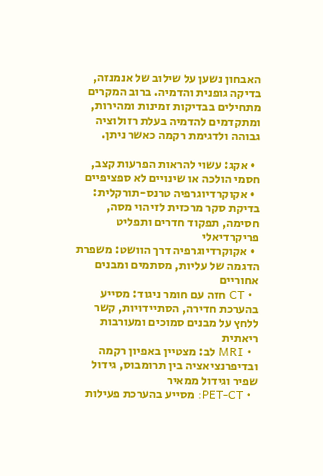האבחון נשען על שילוב של אנמנזה, בדיקה גופנית והדמיה. ברוב המקרים מתחילים בבדיקות זמינות ומהירות, ומתקדמים להדמיה בעלת רזולוציה גבוהה ולדגימת רקמה כאשר ניתן.

  • אקג: עשוי להראות הפרעות קצב, חסמי הולכה או שינויים לא ספציפיים
  • אקוקרדיוגרפיה טרנס-תורקלית: בדיקת סקר מרכזית לזיהוי מסה, חסימה, תפקוד חדרים ותפליט פריקרדיאלי
  • אקוקרדיוגרפיה דרך הוושט: משפרת הדגמה של עליות, מסתמים ומבנים אחוריים
  • CT חזה עם חומר ניגוד: מסייע בהערכת חדירה, הסתיידויות, קשר ללחץ על מבנים סמוכים ומעורבות ריאתית
  • MRI לב: מצטיין באפיון רקמה ובדיפרנציאציה בין תרומבוס, גידול שפיר וגידול ממאיר
  • PET-CT: מסייע בהערכת פעילות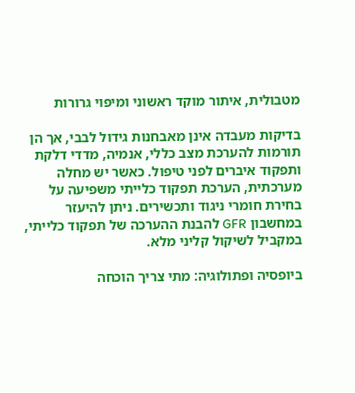מטבולית, איתור מוקד ראשוני ומיפוי גרורות

בדיקות מעבדה אינן מאבחנות גידול לבבי, אך הן תורמות להערכת מצב כללי, אנמיה, מדדי דלקת ותפקוד איברים לפני טיפול. כאשר יש מחלה מערכתית, הערכת תפקוד כלייתי משפיעה על בחירת חומרי ניגוד ותכשירים. ניתן להיעזר במחשבון GFR להבנת ההערכה של תפקוד כלייתי, במקביל לשיקול קליני מלא.

ביופסיה ופתולוגיה: מתי צריך הוכחה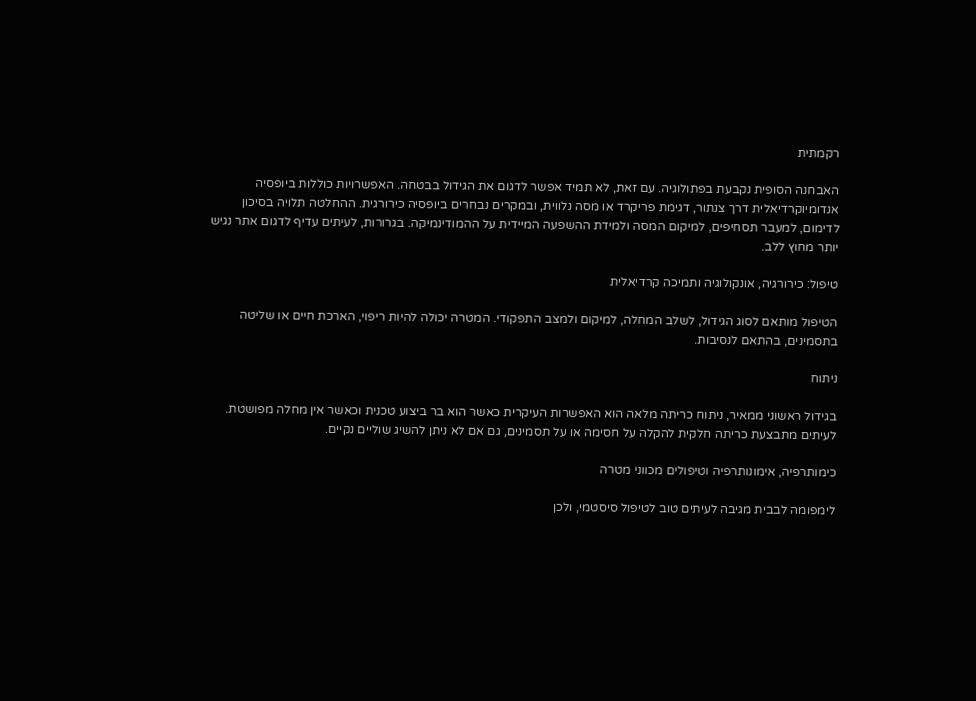רקמתית

האבחנה הסופית נקבעת בפתולוגיה. עם זאת, לא תמיד אפשר לדגום את הגידול בבטחה. האפשרויות כוללות ביופסיה אנדומיוקרדיאלית דרך צנתור, דגימת פריקרד או מסה נלווית, ובמקרים נבחרים ביופסיה כירורגית. ההחלטה תלויה בסיכון לדימום, למעבר תסחיפים, למיקום המסה ולמידת ההשפעה המיידית על ההמודינמיקה. בגרורות, לעיתים עדיף לדגום אתר נגיש יותר מחוץ ללב.

טיפול: כירורגיה, אונקולוגיה ותמיכה קרדיאלית

הטיפול מותאם לסוג הגידול, לשלב המחלה, למיקום ולמצב התפקודי. המטרה יכולה להיות ריפוי, הארכת חיים או שליטה בתסמינים, בהתאם לנסיבות.

ניתוח

בגידול ראשוני ממאיר, ניתוח כריתה מלאה הוא האפשרות העיקרית כאשר הוא בר ביצוע טכנית וכאשר אין מחלה מפושטת. לעיתים מתבצעת כריתה חלקית להקלה על חסימה או על תסמינים, גם אם לא ניתן להשיג שוליים נקיים.

כימותרפיה, אימונותרפיה וטיפולים מכווני מטרה

לימפומה לבבית מגיבה לעיתים טוב לטיפול סיסטמי, ולכן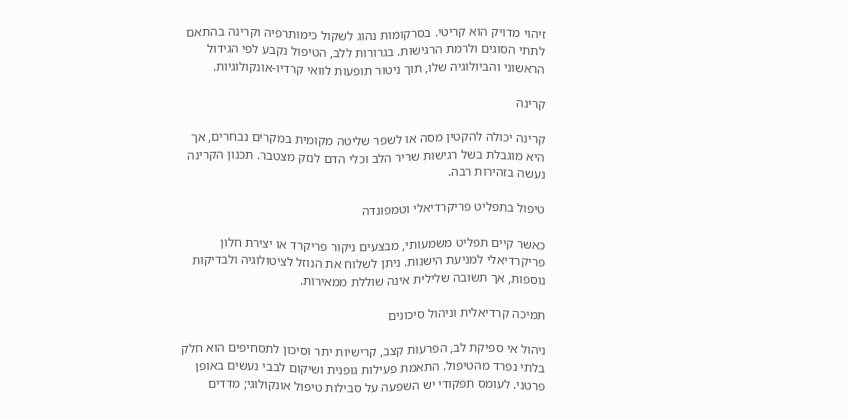זיהוי מדויק הוא קריטי. בסרקומות נהוג לשקול כימותרפיה וקרינה בהתאם לתתי הסוגים ולרמת הרגישות. בגרורות ללב, הטיפול נקבע לפי הגידול הראשוני והביולוגיה שלו, תוך ניטור תופעות לוואי קרדיו-אונקולוגיות.

קרינה

קרינה יכולה להקטין מסה או לשפר שליטה מקומית במקרים נבחרים, אך היא מוגבלת בשל רגישות שריר הלב וכלי הדם לנזק מצטבר. תכנון הקרינה נעשה בזהירות רבה.

טיפול בתפליט פריקרדיאלי וטמפונדה

כאשר קיים תפליט משמעותי, מבצעים ניקור פריקרד או יצירת חלון פריקרדיאלי למניעת הישנות. ניתן לשלוח את הנוזל לציטולוגיה ולבדיקות נוספות, אך תשובה שלילית אינה שוללת ממאירות.

תמיכה קרדיאלית וניהול סיכונים

ניהול אי ספיקת לב, הפרעות קצב, קרישיות יתר וסיכון לתסחיפים הוא חלק בלתי נפרד מהטיפול. התאמת פעילות גופנית ושיקום לבבי נעשים באופן פרטני. לעומס תפקודי יש השפעה על סבילות טיפול אונקולוגי; מדדים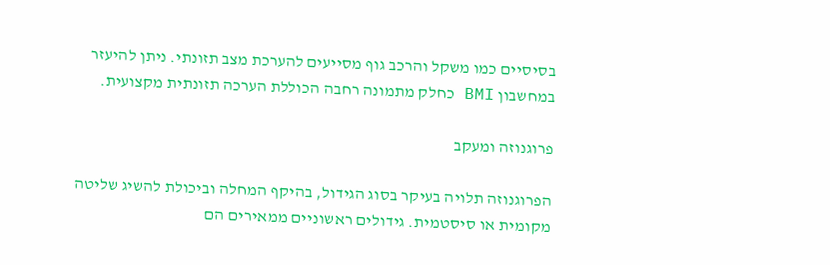בסיסיים כמו משקל והרכב גוף מסייעים להערכת מצב תזונתי. ניתן להיעזר במחשבון BMI כחלק מתמונה רחבה הכוללת הערכה תזונתית מקצועית.

פרוגנוזה ומעקב

הפרוגנוזה תלויה בעיקר בסוג הגידול, בהיקף המחלה וביכולת להשיג שליטה מקומית או סיסטמית. גידולים ראשוניים ממאירים הם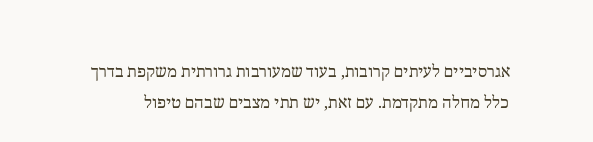אגרסיביים לעיתים קרובות, בעוד שמעורבות גרורתית משקפת בדרך כלל מחלה מתקדמת. עם זאת, יש תתי מצבים שבהם טיפול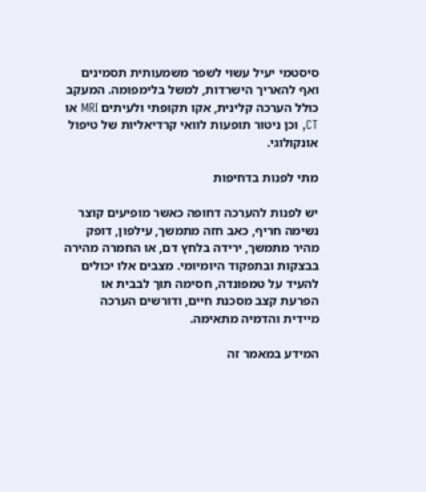סיסטמי יעיל עשוי לשפר משמעותית תסמינים ואף להאריך הישרדות, למשל בלימפומה. המעקב כולל הערכה קלינית, אקו תקופתי ולעיתים MRI או CT, וכן ניטור תופעות לוואי קרדיאליות של טיפול אונקולוגי.

מתי לפנות בדחיפות

יש לפנות להערכה דחופה כאשר מופיעים קוצר נשימה חריף, כאב חזה מתמשך, עילפון, דופק מהיר מתמשך, ירידה בלחץ דם, או החמרה מהירה בבצקות ובתפקוד היומיומי. מצבים אלו יכולים להעיד על טמפונדה, חסימה תוך לבבית או הפרעת קצב מסכנת חיים, ודורשים הערכה מיידית והדמיה מתאימה.

המידע במאמר זה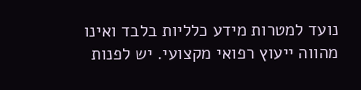נועד למטרות מידע כלליות בלבד ואינו מהווה ייעוץ רפואי מקצועי. יש לפנות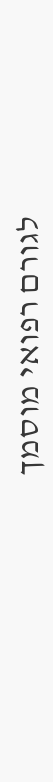לגורם רפואי מוסמך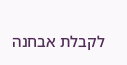לקבלת אבחנה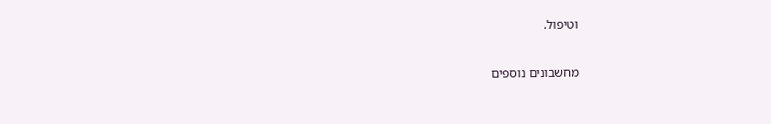וטיפול.

מחשבונים נוספים